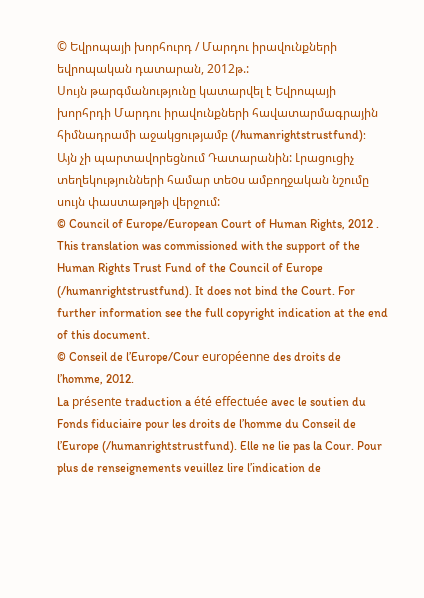© Եվրոպայի խորհուրդ / Մարդու իրավունքների եվրոպական դատարան, 2012թ.:
Սույն թարգմանությունը կատարվել է Եվրոպայի խորհրդի Մարդու իրավունքների հավատարմագրային հիմնադրամի աջակցությամբ (/humanrightstrustfund): Այն չի պարտավորեցնում Դատարանին: Լրացուցիչ տեղեկությունների համար տեoս ամբողջական նշումը սույն փաստաթղթի վերջում:
© Council of Europe/European Court of Human Rights, 2012 .
This translation was commissioned with the support of the Human Rights Trust Fund of the Council of Europe (/humanrightstrustfund). It does not bind the Court. For further information see the full copyright indication at the end of this document.
© Conseil de l’Europe/Cour européenne des droits de l’homme, 2012.
La présente traduction a été effectuée avec le soutien du Fonds fiduciaire pour les droits de l’homme du Conseil de l’Europe (/humanrightstrustfund). Elle ne lie pas la Cour. Pour plus de renseignements veuillez lire l’indication de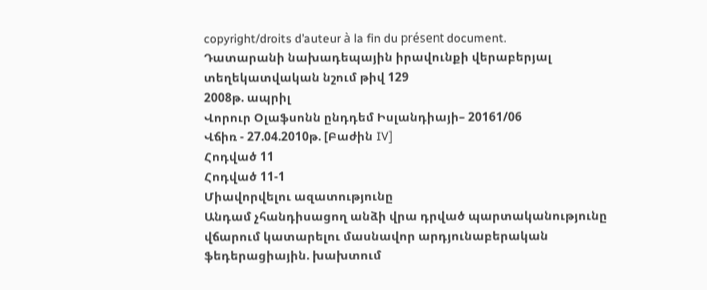copyright/droits d’auteur à la fin du présent document.
Դատարանի նախադեպային իրավունքի վերաբերյալ տեղեկատվական նշում թիվ 129
2008թ. ապրիլ
Վորուր Օլաֆսոնն ընդդեմ Իսլանդիայի– 20161/06
Վճիռ - 27.04.2010թ. [Բաժին IV]
Հոդված 11
Հոդված 11-1
Միավորվելու ազատությունը
Անդամ չհանդիսացող անձի վրա դրված պարտականությունը վճարում կատարելու մասնավոր արդյունաբերական ֆեդերացիային. խախտում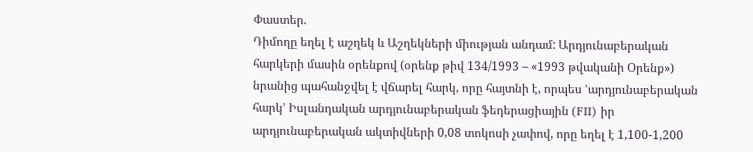Փաստեր.
Դիմողը եղել է աշղեկ և Աշղեկների միության անդամ: Արդյունաբերական հարկերի մասին օրենքով (օրենք թիվ 134/1993 – «1993 թվականի Օրենք») նրանից պահանջվել է վճարել հարկ, որը հայտնի է, որպես ՙարդյունաբերական հարկ՚ Իսլանդական արդյունաբերական ֆեդերացիային (FII) իր արդյունաբերական ակտիվների 0,08 տոկոսի չափով, որը եղել է 1,100-1,200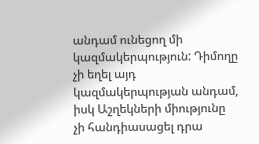անդամ ունեցող մի կազմակերպություն: Դիմողը չի եղել այդ կազմակերպության անդամ, իսկ Աշղեկների միությունը չի հանդիասացել դրա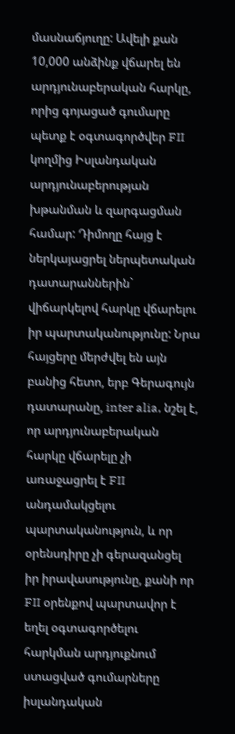մասնաճյուղը: Ավելի քան 10,000 անձինք վճարել են արդյունաբերական հարկը, որից գոյացած գումարը պետք է օգտագործվեր FII կողմից Իսլանդական արդյունաբերության խթանման և զարգացման համար: Դիմողը հայց է ներկայացրել ներպետական դատարաններին` վիճարկելով հարկը վճարելու իր պարտականությունը: Նրա հայցերը մերժվել են այն բանից հետո, երբ Գերագույն դատարանը, inter alia, նշել է, որ արդյունաբերական հարկը վճարելը չի առաջացրել է FII անդամակցելու պարտականություն, և որ օրենսդիրը չի գերազանցել իր իրավասությունը, քանի որ FII օրենքով պարտավոր է եղել օգտագործելու հարկման արդյուքնում ստացված գումարները իսլանդական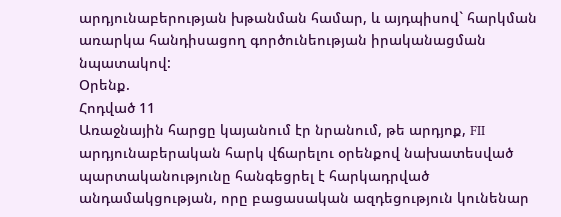արդյունաբերության խթանման համար, և այդպիսով` հարկման առարկա հանդիսացող գործունեության իրականացման նպատակով:
Օրենք.
Հոդված 11
Առաջնային հարցը կայանում էր նրանում, թե արդյոք, FII արդյունաբերական հարկ վճարելու օրենքով նախատեսված պարտականությունը հանգեցրել է հարկադրված անդամակցության, որը բացասական ազդեցություն կունենար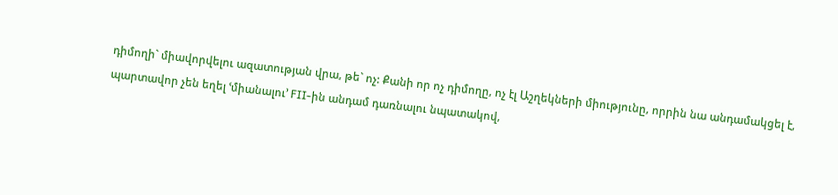դիմողի` միավորվելու ազատության վրա, թե` ոչ: Քանի որ ոչ դիմողը, ոչ էլ Աշղեկների միությունը, որրին նա անդամակցել է, պարտավոր չեն եղել ՙմիանալու՚ FII-ին անդամ դառնալու նպատակով,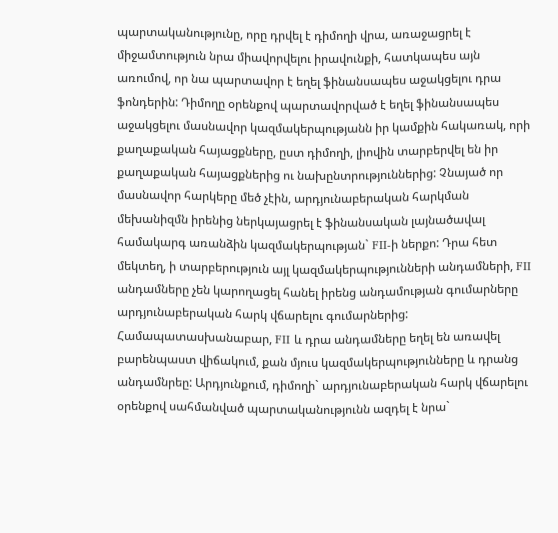պարտականությունը, որը դրվել է դիմողի վրա, առաջացրել է միջամտություն նրա միավորվելու իրավունքի, հատկապես այն առումով, որ նա պարտավոր է եղել ֆինանսապես աջակցելու դրա ֆոնդերին: Դիմողը օրենքով պարտավորված է եղել ֆինանսապես աջակցելու մասնավոր կազմակերպությանն իր կամքին հակառակ, որի քաղաքական հայացքները, ըստ դիմողի, լիովին տարբերվել են իր քաղաքական հայացքներից ու նախընտրություններից: Չնայած որ մասնավոր հարկերը մեծ չէին, արդյունաբերական հարկման մեխանիզմն իրենից ներկայացրել է ֆինանսական լայնածավալ համակարգ առանձին կազմակերպության` FII-ի ներքո: Դրա հետ մեկտեղ, ի տարբերություն այլ կազմակերպությունների անդամների, FII անդամները չեն կարողացել հանել իրենց անդամության գումարները արդյունաբերական հարկ վճարելու գումարներից: Համապատասխանաբար, FII և դրա անդամները եղել են առավել բարենպաստ վիճակում, քան մյուս կազմակերպությունները և դրանց անդամնրեը: Արդյունքում, դիմողի` արդյունաբերական հարկ վճարելու օրենքով սահմանված պարտականությունն ազդել է նրա`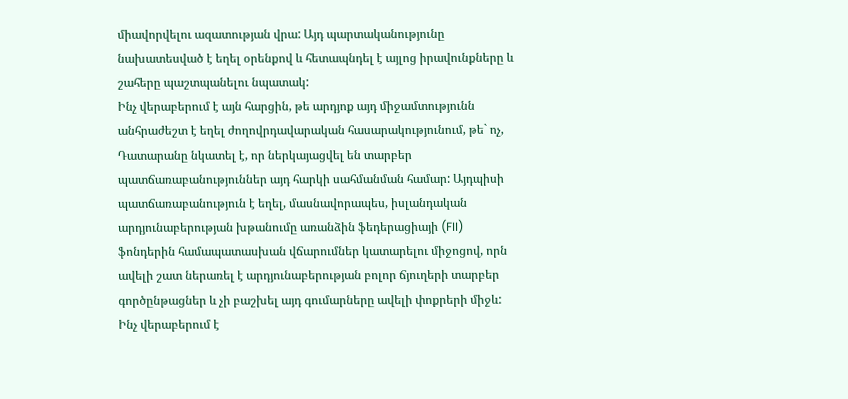միավորվելու ազատության վրա: Այդ պարտականությունը նախատեսված է եղել օրենքով և հետապնդել է այլոց իրավունքները և շահերը պաշտպանելու նպատակ:
Ինչ վերաբերում է այն հարցին, թե արդյոք այդ միջամտությունն անհրաժեշտ է եղել ժողովրդավարական հասարակությունում, թե` ոչ, Դատարանը նկատել է, որ ներկայացվել են տարբեր պատճառաբանություններ այդ հարկի սահմանման համար: Այդպիսի պատճառաբանություն է եղել, մասնավորապես, իսլանդական արդյունաբերության խթանումը առանձին ֆեդերացիայի (FII) ֆոնդերին համապատասխան վճարումներ կատարելու միջոցով, որն ավելի շատ ներառել է արդյունաբերության բոլոր ճյուղերի տարբեր գործընթացներ և չի բաշխել այդ գումարները ավելի փոքրերի միջև: Ինչ վերաբերում է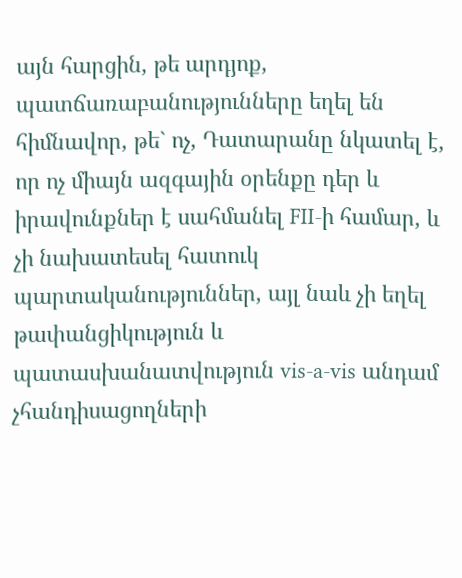այն հարցին, թե արդյոք, պատճառաբանությունները եղել են հիմնավոր, թե` ոչ, Դատարանը նկատել է, որ ոչ միայն ազգային օրենքը դեր և իրավունքներ է սահմանել FII-ի համար, և չի նախատեսել հատուկ պարտականություններ, այլ նաև չի եղել թափանցիկություն և պատասխանատվություն vis-a-vis անդամ չհանդիսացողների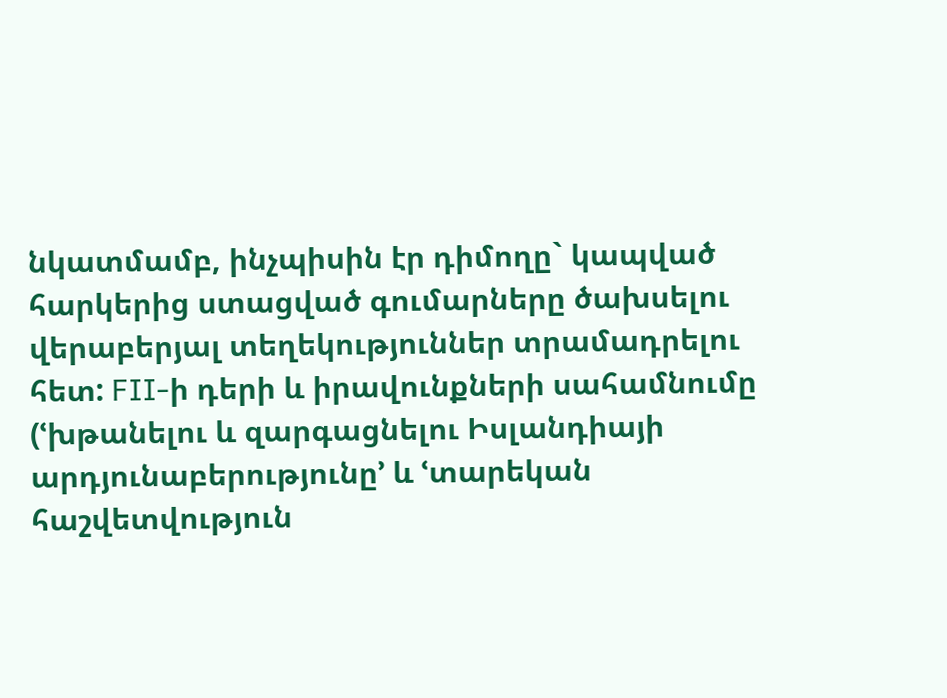նկատմամբ, ինչպիսին էր դիմողը` կապված հարկերից ստացված գումարները ծախսելու վերաբերյալ տեղեկություններ տրամադրելու հետ: FII-ի դերի և իրավունքների սահամնումը (ՙխթանելու և զարգացնելու Իսլանդիայի արդյունաբերությունը՚ և ՙտարեկան հաշվետվություն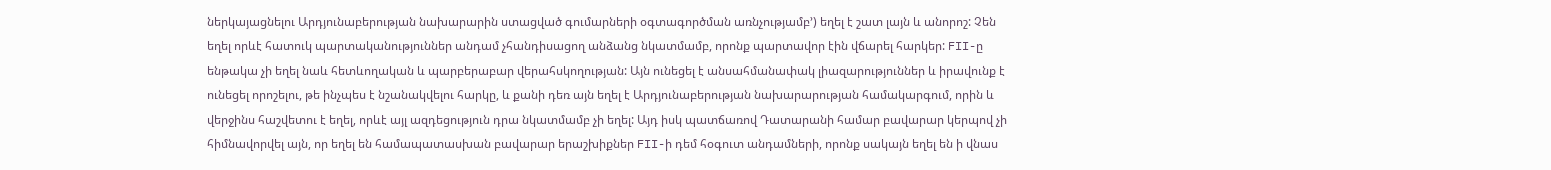ներկայացնելու Արդյունաբերության նախարարին ստացված գումարների օգտագործման առնչությամբ՚) եղել է շատ լայն և անորոշ: Չեն եղել որևէ հատուկ պարտականություններ անդամ չհանդիսացող անձանց նկատմամբ, որոնք պարտավոր էին վճարել հարկեր: FII-ը ենթակա չի եղել նաև հետևողական և պարբերաբար վերահսկողության: Այն ունեցել է անսահմանափակ լիազարություններ և իրավունք է ունեցել որոշելու, թե ինչպես է նշանակվելու հարկը, և քանի դեռ այն եղել է Արդյունաբերության նախարարության համակարգում, որին և վերջինս հաշվետու է եղել, որևէ այլ ազդեցություն դրա նկատմամբ չի եղել: Այդ իսկ պատճառով Դատարանի համար բավարար կերպով չի հիմնավորվել այն, որ եղել են համապատասխան բավարար երաշխիքներ FII-ի դեմ հօգուտ անդամների, որոնք սակայն եղել են ի վնաս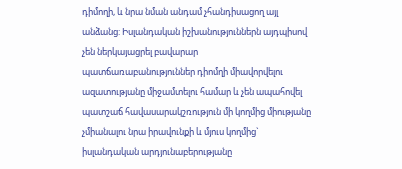դիմողի, և նրա նման անդամ չհանդիսացող այլ անձանց: Իսլանդական իշխանություններն այդպիսով չեն ներկայացրել բավարար պատճառաբանություններ դիոմղի միավորվելու ազատությանը միջամտելու համար և չեն ապահովել պատշաճ հավասարակշռություն մի կողմից միությանը չմիանալու նրա իրավունքի և մյուս կողմից` իսլանդական արդյունաբերությանը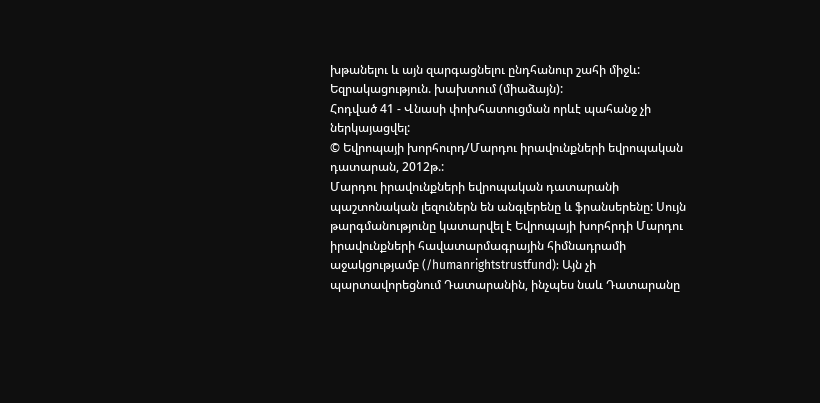խթանելու և այն զարգացնելու ընդհանուր շահի միջև:
Եզրակացություն. խախտում (միաձայն):
Հոդված 41 - Վնասի փոխհատուցման որևէ պահանջ չի ներկայացվել:
© Եվրոպայի խորհուրդ/Մարդու իրավունքների եվրոպական դատարան, 2012թ.:
Մարդու իրավունքների եվրոպական դատարանի պաշտոնական լեզուներն են անգլերենը և ֆրանսերենը: Սույն թարգմանությունը կատարվել է Եվրոպայի խորհրդի Մարդու իրավունքների հավատարմագրային հիմնադրամի աջակցությամբ (/humanrightstrustfund): Այն չի պարտավորեցնում Դատարանին, ինչպես նաև Դատարանը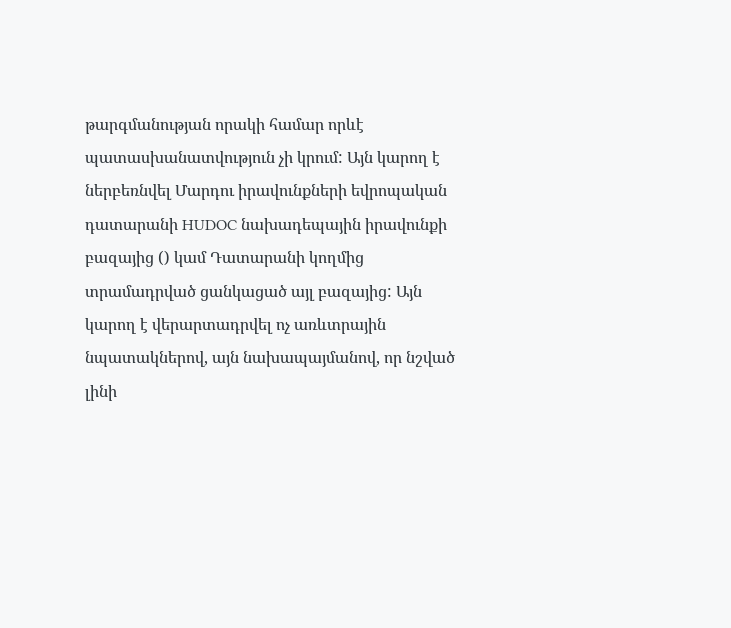թարգմանության որակի համար որևէ պատասխանատվություն չի կրում: Այն կարող է ներբեռնվել Մարդու իրավունքների եվրոպական դատարանի HUDOC նախադեպային իրավունքի բազայից () կամ Դատարանի կողմից տրամադրված ցանկացած այլ բազայից: Այն կարող է վերարտադրվել ոչ առևտրային նպատակներով, այն նախապայմանով, որ նշված լինի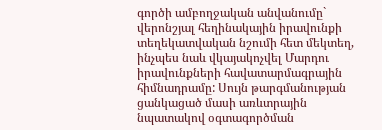գործի ամբողջական անվանումը` վերոնշյալ հեղինակային իրավունքի տեղեկատվական նշումի հետ մեկտեղ, ինչպես նաև վկայակոչվել Մարդու իրավունքների հավատարմագրային հիմնադրամը: Սույն թարգմանության ցանկացած մասի առևտրային նպատակով օգտագործման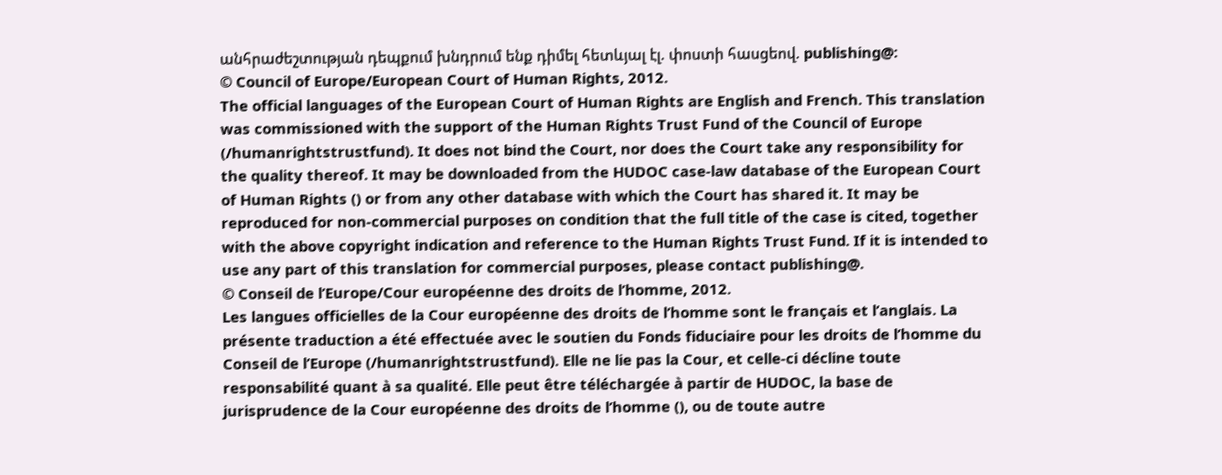անհրաժեշտության դեպքում խնդրում ենք դիմել հետևյալ էլ. փոստի հասցեով. publishing@:
© Council of Europe/European Court of Human Rights, 2012.
The official languages of the European Court of Human Rights are English and French. This translation was commissioned with the support of the Human Rights Trust Fund of the Council of Europe (/humanrightstrustfund). It does not bind the Court, nor does the Court take any responsibility for the quality thereof. It may be downloaded from the HUDOC case-law database of the European Court of Human Rights () or from any other database with which the Court has shared it. It may be reproduced for non-commercial purposes on condition that the full title of the case is cited, together with the above copyright indication and reference to the Human Rights Trust Fund. If it is intended to use any part of this translation for commercial purposes, please contact publishing@.
© Conseil de l’Europe/Cour européenne des droits de l’homme, 2012.
Les langues officielles de la Cour européenne des droits de l’homme sont le français et l’anglais. La présente traduction a été effectuée avec le soutien du Fonds fiduciaire pour les droits de l’homme du Conseil de l’Europe (/humanrightstrustfund). Elle ne lie pas la Cour, et celle-ci décline toute responsabilité quant à sa qualité. Elle peut être téléchargée à partir de HUDOC, la base de jurisprudence de la Cour européenne des droits de l’homme (), ou de toute autre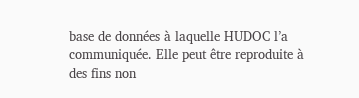base de données à laquelle HUDOC l’a communiquée. Elle peut être reproduite à des fins non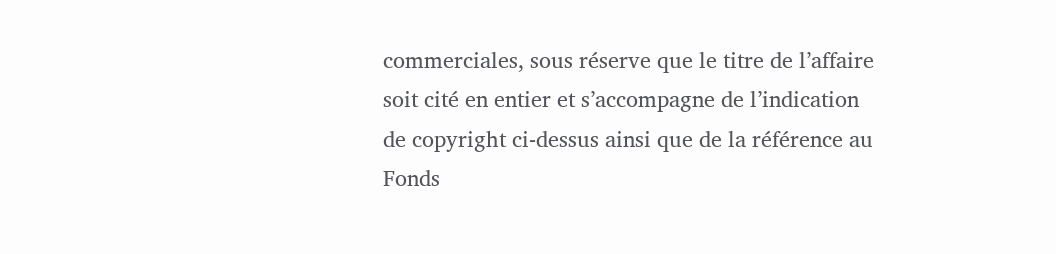commerciales, sous réserve que le titre de l’affaire soit cité en entier et s’accompagne de l’indication de copyright ci-dessus ainsi que de la référence au Fonds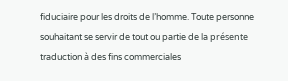fiduciaire pour les droits de l’homme. Toute personne souhaitant se servir de tout ou partie de la présente traduction à des fins commerciales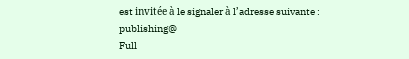est invitée à le signaler à l’adresse suivante : publishing@
Full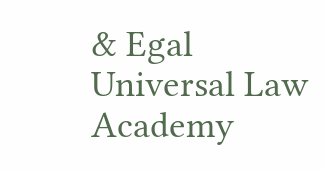& Egal Universal Law Academy